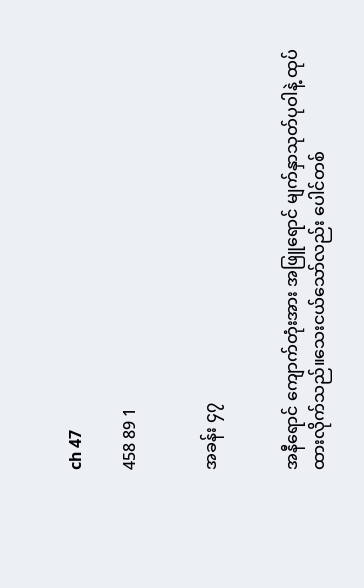ch 47

458 89 1


အခန်း ၄၇


အနီရောင် ကျောက်တုံးအား အဖြူရောင် မျက်နှာသုတ်ပုဝါနဲ့ ထုပ်ထားလိုက်သည်။သေးငယ်သော်လည်း ပေါင်တစ်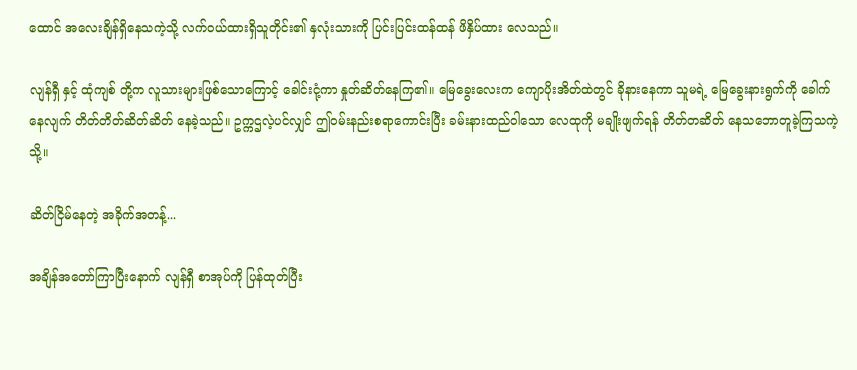ထောင် အလေးချိန်ရှိနေသကဲ့သို့ လက်ဝယ်ထားရှိသူတိုင်း၏ နှလုံးသားကို ပြင်းပြင်းထန်ထန် ဖိနှိပ်ထား လေသည်။

လျန်ရှီ နှင့် ထုံကျစ် တို့က လူသားများဖြစ်သောကြောင့် ခေါင်းငုံ့ကာ နှုတ်ဆိတ်နေကြ၏။ မြေခွေးလေးက ကျောပိုးအိတ်ထဲတွင် ခိုနားနေကာ သူမရဲ့ မြေခွေးနားရွက်ကို ခေါက်နေလျက် တိတ်တိတ်ဆိတ်ဆိတ် နေခဲ့သည်။ ဥက္ကဌလဲ့ပင်လျှင် ဤဝမ်းနည်းစရာကောင်းပြီး ခမ်းနားထည်ဝါသော လေထုကို မချိုးဖျက်ရန် တိတ်တဆိတ်‌ နေသဘောတူခဲ့ကြသကဲ့သို့။

ဆိတ်ငြိမ်နေတဲ့ အခိုက်အတန့်...

အချိန်အတော်ကြာပြီးနောက် လျန်ရှီ စာအုပ်ကို ပြန်ထုတ်ပြီး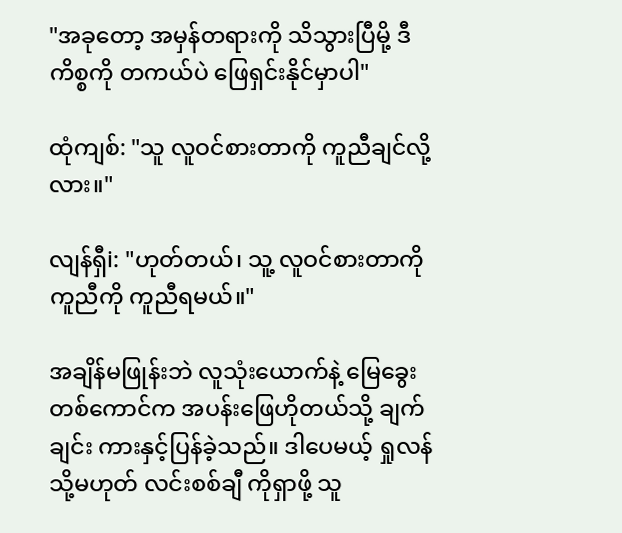"အခုတော့ အမှန်တရားကို သိသွားပြီမို့ ဒီကိစ္စကို တကယ်ပဲ ဖြေရှင်းနိုင်မှာပါ"

ထုံကျစ်: "သူ လူဝင်စားတာကို ကူညီချင်လို့လား။"

လျန်ရှီi: "ဟုတ်တယ်၊ သူ့ လူဝင်စားတာကို ကူညီကို ကူညီရမယ်။"

အချိန်မဖြုန်းဘဲ လူသုံးယောက်နဲ့ မြေခွေးတစ်ကောင်က အပန်းဖြေဟိုတယ်သို့ ချက်ချင်း ကားနှင့်ပြန်ခဲ့သည်။ ဒါပေမယ့် ရှုလန် သို့မဟုတ် လင်းစစ်ချီ ကိုရှာဖို့ သူ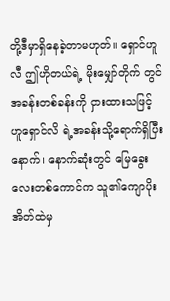တို့ဒီမှာရှိနေခဲ့တာမဟုတ်။ ရှောင်ဟူလီ ဤဟိုတယ်ရဲ့ မိုးမျှော်တိုက် တွင် အခန်းတစ်ခန်းကို ငှားထားသဖြင့် ဟူရှောင်လိ ရဲ့အခန်းသို့ရောက်ရှိပြီးနောက်၊ နောက်ဆုံးတွင် မြေခွေးလေးတစ်ကောင်က သူ၏ကျောပိုးအိတ်ထဲမှ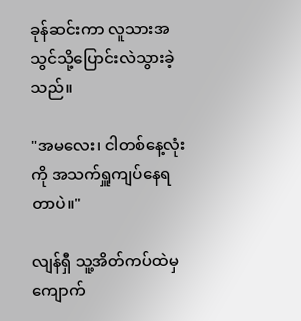ခုန်ဆင်းကာ လူသားအသွင်သို့ပြောင်းလဲသွားခဲ့သည်။

"အမလေး၊ ငါတစ်နေ့လုံးကို အသက်ရှူကျပ်နေရတာပဲ။"

လျန်ရှီ သူ့အိတ်ကပ်ထဲမှ ကျောက်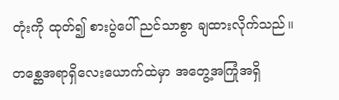တုံးကို ထုတ်၍ စားပွဲပေါ် ညင်သာစွာ ချထားလိုက်သည်။

တစ္ဆေအရာရှိလေးယောက်ထဲမှာ အတွေ့အကြုံအရှိ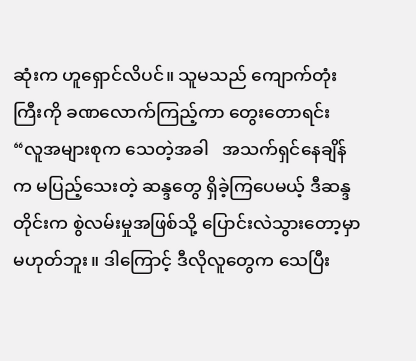ဆုံးက ဟူရှောင်လိပင်။ သူမသည် ကျောက်တုံးကြီးကို ခဏလောက်ကြည့်ကာ တွေးတောရင်း “လူအများစုက သေတဲ့အခါ   အသက်ရှင်နေချိန်က မပြည့်သေးတဲ့ ဆန္ဒတွေ ရှိခဲ့ကြပေမယ့် ဒီဆန္ဒတိုင်းက စွဲလမ်းမှုအဖြစ်သို့ ပြောင်းလဲသွားတော့မှာ မဟုတ်ဘူး။ ဒါကြောင့် ဒီလိုလူတွေက သေပြီး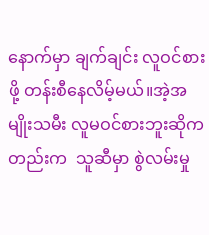နောက်မှာ ချက်ချင်း လူဝင်စားဖို့ တန်းစီနေလိမ့်မယ်။အဲ့အမျိုးသမီး လူမဝင်စားဘူးဆိုကတည်းက  သူဆီမှာ စွဲလမ်းမှု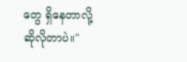တွေ ရှိနေတာလို့ ဆိုလိုတာပဲ။"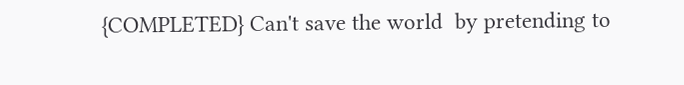{COMPLETED} Can't save the world  by pretending to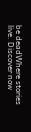be deadWhere stories live. Discover now